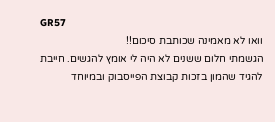GR57
וואו לא מאמינה שכותבת סיכום!!
הגשמתי חלום ששנים לא היה לי אומץ להגשים. חייבת להגיד שהמון בזכות קבוצת הפייסבוק ובמיוחד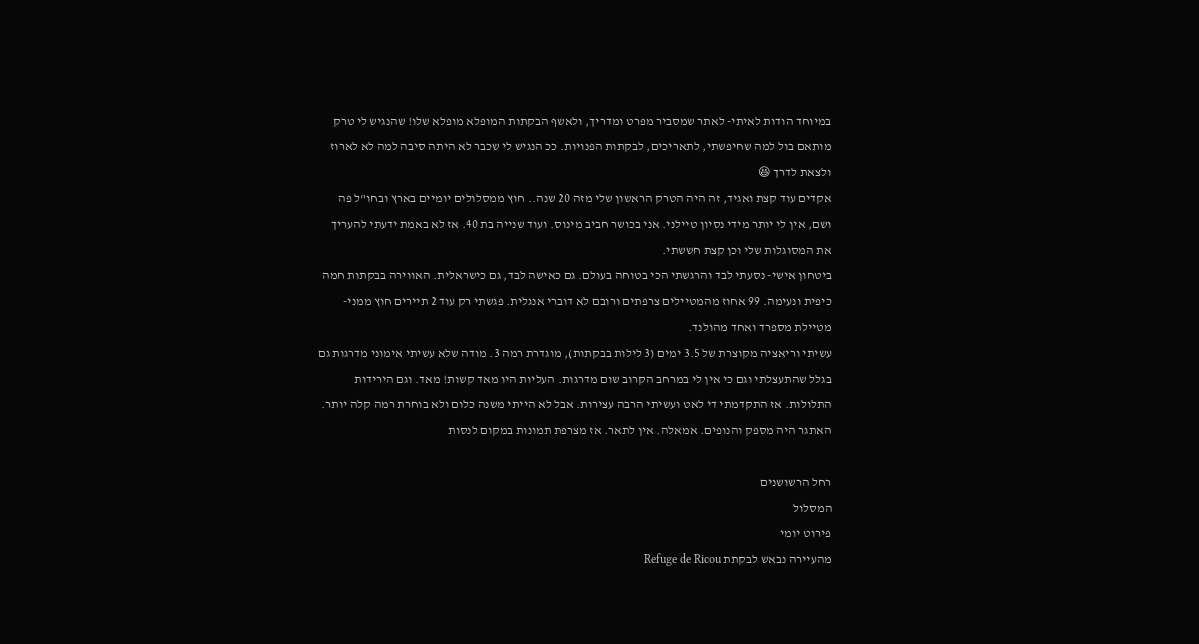במיוחד הודות לאיתי- לאתר שמסביר מפרט ומדריך, ולאשף הבקתות המופלא מופלא שלו! שהנגיש לי טרק מותאם בול למה שחיפשתי, לתאריכים, לבקתות הפנויות. ככ הנגיש לי שכבר לא היתה סיבה למה לא לארוז ולצאת לדרך 😆
אקדים עוד קצת ואגיד, זה היה הטרק הראשון שלי מזה 20 שנה.. חוץ ממסלולים יומיים בארץ ובחו"ל פה ושם, אין לי יותר מידי נסיון טיילני. אני בכושר חביב מינוס. ועוד שנייה בת 40. אז לא באמת ידעתי להעריך את המסוגלות שלי וכן קצת חששתי.
ביטחון אישי- נסעתי לבד והרגשתי הכי בטוחה בעולם. גם כאישה לבד, גם כישראלית. האווירה בבקתות חמה כיפית ונעימה. 99 אחוז מהמטיילים צרפתים ורובם לא דוברי אנגלית. פגשתי רק עוד 2 תיירים חוץ ממני- מטיילת מספרד ואחד מהולנד.
עשיתי וריאציה מקוצרת של 3.5 ימים (3 לילות בבקתות), מוגדרת רמה 3. מודה שלא עשיתי אימוני מדרגות גם בגלל שהתעצלתי וגם כי אין לי במרחב הקרוב שום מדרגות. העליות היו מאד קשות! מאד. וגם הירידות התלולות. אז התקדמתי די לאט ועשיתי הרבה עצירות. אבל לא הייתי משנה כלום ולא בוחרת רמה קלה יותר. האתגר היה מספק והנופים. אמאלה. אין לתאר. אז מצרפת תמונות במקום לנסות

רחל הרשושנים
המסלול
פירוט יומי
מהעיירה נבאש לבקתת Refuge de Ricou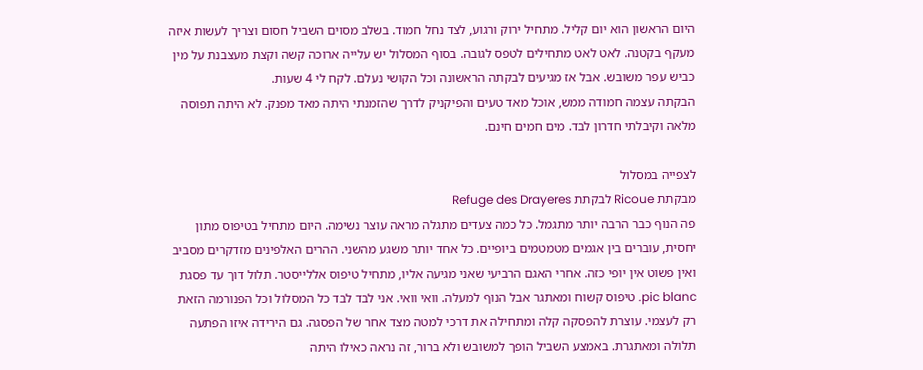היום הראשון הוא יום קליל. מתחיל ירוק ורגוע, לצד נחל חמוד. בשלב מסוים השביל חסום וצריך לעשות איזה מעקף בקטנה. לאט לאט מתחילים לטפס לגובה. בסוף המסלול יש עלייה ארוכה קשה וקצת מעצבנת על מין כביש עפר משובש. אבל אז מגיעים לבקתה הראשונה וכל הקושי נעלם. לקח לי 4 שעות.
הבקתה עצמה חמודה ממש, אוכל מאד טעים והפיקניק לדרך שהזמנתי היתה מאד מפנק. לא היתה תפוסה מלאה וקיבלתי חדרון לבד. מים חמים חינם.

לצפייה במסלול
מבקתת Ricoue לבקתת Refuge des Drayeres
פה הנוף כבר הרבה יותר מתגמל. כל כמה צעדים מתגלה מראה עוצר נשימה. היום מתחיל בטיפוס מתון יחסית, עוברים בין אגמים מטמטמים ביופיים. כל אחד יותר משגע מהשני. ההרים האלפינים מזדקרים מסביב ואין פשוט אין יופי כזה. אחרי האגם הרביעי שאני מגיעה אליו, מתחיל טיפוס אללייסטר. תלול דוך עד פסגת pic blanc. טיפוס קשוח ומאתגר אבל הנוף למעלה. וואי וואי. אני לבד לבד כל המסלול וכל הפנורמה הזאת רק לעצמי. עוצרת להפסקה קלה ומתחילה את דרכי למטה מצד אחר של הפסגה. גם הירידה איזו הפתעה תלולה ומאתגרת. באמצע השביל הופך למשובש ולא ברור, זה נראה כאילו היתה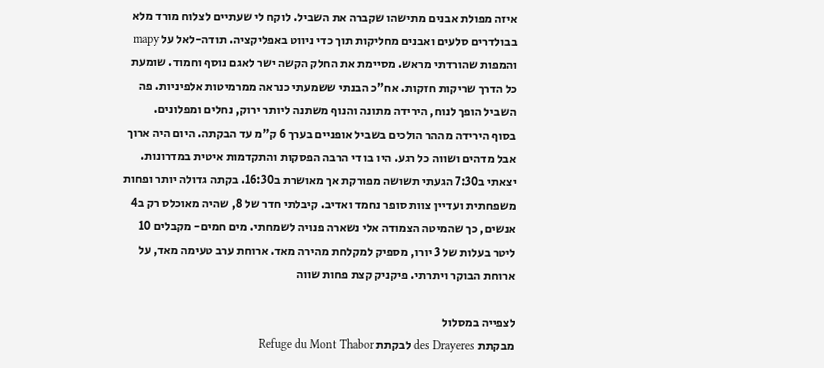איזה מפולת אבנים מתישהו שקברה את השביל. לוקח לי שעתיים לצלוח מורד מלא בבולדרים סלעים ואבנים מחליקות תוך כדי ניווט באפליקציה. תודה-לאל על mapy והמפות שהורדתי מראש. מסיימת את החלק הקשה ישר לאגם נוסף וחמוד. שומעת כל הדרך שריקות חזקות. אח"כ הבנתי ששמעתי כנראה ממרמיטות אלפיניות. פה השביל הופך לנוח, הירידה מתונה והנוף משתנה ליותר ירוק, נחלים ומפלונים.
בסוף הירידה מההר הולכים בשביל אופניים בערך 6 ק"מ עד הבקתה. היום היה ארוך אבל מדהים ושווה כל רגע. היו בו די הרבה הפסקות והתקדמות איטית במדרונות.
יצאתי ב7:30 הגעתי תשושה מפורקת אך מאושרת ב16:30. בקתה גדולה יותר ופחות משפחתית ועדיין צוות סופר נחמד ואדיב. קיבלתי חדר של 8, שהיה מאוכלס רק ב4 אנשים, כך שהמיטה הצמודה אלי נשארה פנויה לשמחתי. מים חמים- מקבלים 10 ליטר בעלות של 3 יורו, מספיק למקלחת מהירה מאד. ארוחת ערב טעימה מאד, על ארוחת הבוקר ויתרתי. פיקניק קצת פחות שווה

לצפייה במסלול
מבקתת des Drayeres לבקתת Refuge du Mont Thabor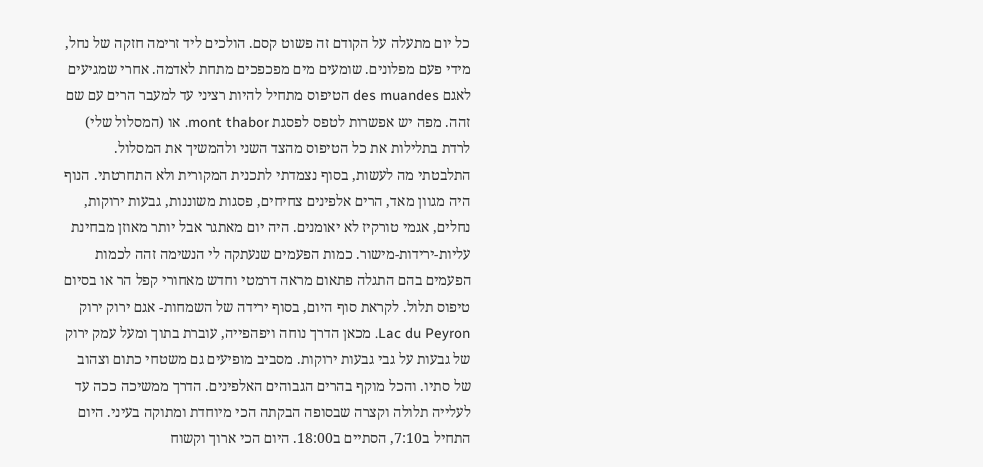כל יום מתעלה על הקודם זה פשוט קסם. הולכים ליד זרימה חזקה של נחל, מידי פעם מפלונים. שומעים מים מפכפכים מתחת לאדמה. אחרי שמגיעים לאגם des muandes הטיפוס מתחיל להיות רציני עד למעבר הרים עם שם זהה. מפה יש אפשרות לטפס לפסגת mont thabor. או (המסלול שלי) לרדת בתלילות את כל הטיפוס מהצד השני ולהמשיך את המסלול. התלבטתי מה לעשות, בסוף נצמדתי לתכנית המקורית ולא התחרטתי. הנוף היה מגוון מאד, הרים אלפינים צחיחים, פסגות משוננות, גבעות ירוקות, נחלים, אגמי טורקיז לא יאומנים. היה יום מאתגר אבל יותר מאוזן מבחינת עליות-ירידות-מישור. כמות הפעמים שנעתקה לי הנשימה זהה לכמות הפעמים בהם התגלה פתאום מראה דרמטי וחדש מאחורי קפל הר או בסיום טיפוס תלול. לקראת סוף היום, בסוף ירידה של השמחות- אגם ירוק ירוק Lac du Peyron. מכאן הדרך נוחה ויפהפייה, עוברת בתוך ומעל עמק ירוק של גבעות על גבי גבעות ירוקות. מסביב מופיעים גם משטחי כתום וצהוב של סתיו. והכל מוקף בהרים הגבוהים האלפינים. הדרך ממשיכה ככה עד לעלייה תלולה וקצרה שבסופה הבקתה הכי מיוחדת ומתוקה בעיני. היום התחיל ב7:10, הסתיים ב18:00. היום הכי ארוך וקשוח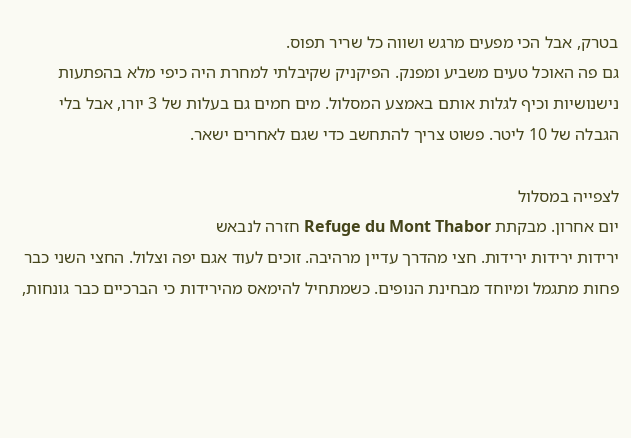בטרק, אבל הכי מפעים מרגש ושווה כל שריר תפוס.
גם פה האוכל טעים משביע ומפנק. הפיקניק שקיבלתי למחרת היה כיפי מלא בהפתעות נישנושיות וכיף לגלות אותם באמצע המסלול. מים חמים גם בעלות של 3 יורו, אבל בלי הגבלה של 10 ליטר. פשוט צריך להתחשב כדי שגם לאחרים ישאר.

לצפייה במסלול
יום אחרון. מבקתת Refuge du Mont Thabor חזרה לנבאש
ירידות ירידות ירידות. חצי מהדרך עדיין מרהיבה. זוכים לעוד אגם יפה וצלול. החצי השני כבר פחות מתגמל ומיוחד מבחינת הנופים. כשמתחיל להימאס מהירידות כי הברכיים כבר גונחות,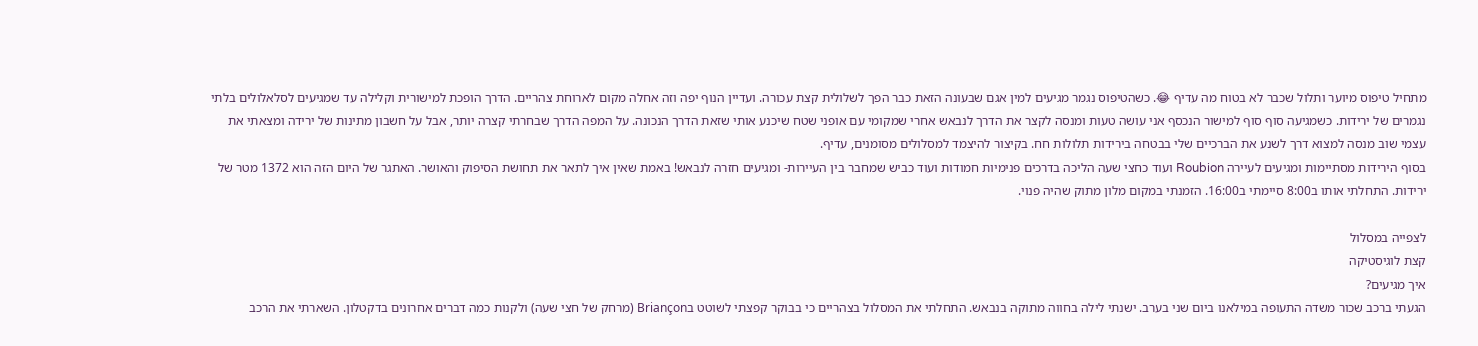מתחיל טיפוס מיוער ותלול שכבר לא בטוח מה עדיף 😂. כשהטיפוס נגמר מגיעים למין אגם שבעונה הזאת כבר הפך לשלולית קצת עכורה. ועדיין הנוף יפה וזה אחלה מקום לארוחת צהריים. הדרך הופכת למישורית וקלילה עד שמגיעים לסלאלולים בלתי נגמרים של ירידות. כשמגיעה סוף סוף למישור הנכסף אני עושה טעות ומנסה לקצר את הדרך לנבאש אחרי שמקומי עם אופני שטח שיכנע אותי שזאת הדרך הנכונה. על המפה הדרך שבחרתי קצרה יותר, אבל על חשבון מתינות של ירידה ומצאתי את עצמי שוב מנסה למצוא דרך לשנע את הברכיים שלי בבטחה בירידות תלולות חח. בקיצור להיצמד למסלולים מסומנים, עדיף.
בסוף הירידות מסתיימות ומגיעים לעיירה Roubion ועוד כחצי שעה הליכה בדרכים פנימיות חמודות ועוד כביש שמחבר בין העיירות- ומגיעים חזרה לנבאש! באמת שאין איך לתאר את תחושת הסיפוק והאושר. האתגר של היום הזה הוא 1372 מטר של ירידות. התחלתי אותו ב8:00 סיימתי ב16:00. הזמנתי במקום מלון מתוק שהיה פנוי.

לצפייה במסלול
קצת לוגיסטיקה
איך מגיעים?
הגעתי ברכב שכור משדה התעופה במילאנו ביום שני בערב. ישנתי לילה בחווה מתוקה בנבאש. התחלתי את המסלול בצהריים כי בבוקר קפצתי לשוטט בBriançon (מרחק של חצי שעה) ולקנות כמה דברים אחרונים בדקטלון. השארתי את הרכב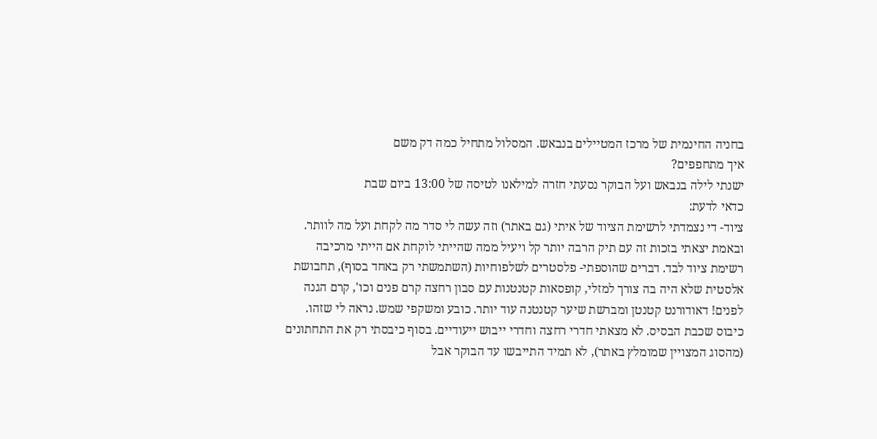בחניה החינמית של מרכז המטיילים בנבאש. המסלול מתחיל כמה דק משם
איך מתחפפים?
ישנתי לילה בנבאש ועל הבוקר נסעתי חזרה למילאנו לטיסה של 13:00 ביום שבת
כדאי לדעת:
ציוד- די נצמדתי לרשימת הציוד של איתי (גם באתר) וזה עשה לי סדר מה לקחת ועל מה לוותר. ובאמת יצאתי בזכות זה עם תיק הרבה יותר קל ויעיל ממה שהייתי לוקחת אם הייתי מרכיבה רשימת ציוד לבד. דברים שהוספתי- פלסטרים לשלפוחיות (השתמשתי רק באחד בסוף), תחבושת אלסטית שלא היה בה צורך למזלי, קופסאות קטנטנות עם סבון רחצה קרם פנים וכו', קרם הגנה לפנים! דאודורנט קטנטן ומברשת שיער קטנטנה עוד יותר. כובע ומשקפי שמש. נראה לי שזהו.
כיבוס שכבת הבסיס. לא מצאתי חדרי רחצה וחדרי ייבוש ייעודיים. בסוף כיבסתי רק את התחתונים (מהסוג המצויין שמומלץ באתר), לא תמיד התייבשו עד הבוקר אבל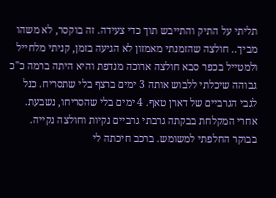תליתי על התיק והתייבש תוך כדי צעידה. זה בוקסר, לא משהו מביך.. חולצה שהזמנתי מאמזון לא הגיעה בזמן, קניתי מלחייל ולמטייל בכפר סבא חולצה ארוכה מנדפת והיא היתה ברמה כ"כ גבוהה שיכלתי ללבוש אותה 3 ימים ברצף בלי שתסריח. כנל לגבי הגרביים של דארן טאף. 4 ימים בלי שהסריחו, נשבעת. אחרי המקלחת בבקתה גרבתי גרביים נקיות וחולצה נקייה. בבוקר החלפתי למשומש. ברכב חיכתה לי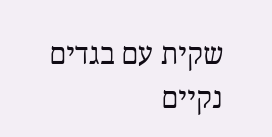שקית עם בגדים נקיים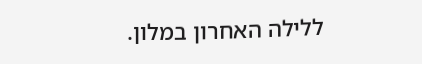ללילה האחרון במלון.